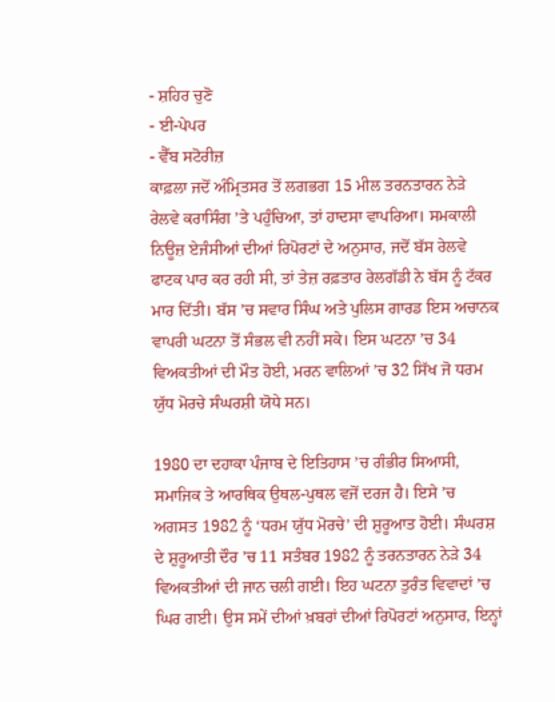- ਸ਼ਹਿਰ ਚੁਣੋ
- ਈ-ਪੇਪਰ
- ਵੈੱਬ ਸਟੋਰੀਜ਼
ਕਾਫ਼ਲਾ ਜਦੋਂ ਅੰਮ੍ਰਿਤਸਰ ਤੋਂ ਲਗਭਗ 15 ਮੀਲ ਤਰਨਤਾਰਨ ਨੇੜੇ ਰੇਲਵੇ ਕਰਾਸਿੰਗ ’ਤੇ ਪਹੁੰਚਿਆ, ਤਾਂ ਹਾਦਸਾ ਵਾਪਰਿਆ। ਸਮਕਾਲੀ ਨਿਊਜ਼ ਏਜੰਸੀਆਂ ਦੀਆਂ ਰਿਪੋਰਟਾਂ ਦੇ ਅਨੁਸਾਰ, ਜਦੋਂ ਬੱਸ ਰੇਲਵੇ ਫਾਟਕ ਪਾਰ ਕਰ ਰਹੀ ਸੀ, ਤਾਂ ਤੇਜ਼ ਰਫ਼ਤਾਰ ਰੇਲਗੱਡੀ ਨੇ ਬੱਸ ਨੂੰ ਟੱਕਰ ਮਾਰ ਦਿੱਤੀ। ਬੱਸ ’ਚ ਸਵਾਰ ਸਿੰਘ ਅਤੇ ਪੁਲਿਸ ਗਾਰਡ ਇਸ ਅਚਾਨਕ ਵਾਪਰੀ ਘਟਨਾ ਤੋਂ ਸੰਭਲ ਵੀ ਨਹੀਂ ਸਕੇ। ਇਸ ਘਟਨਾ ’ਚ 34 ਵਿਅਕਤੀਆਂ ਦੀ ਮੌਤ ਹੋਈ, ਮਰਨ ਵਾਲਿਆਂ ’ਚ 32 ਸਿੱਖ ਜੋ ਧਰਮ ਯੁੱਧ ਮੋਰਚੇ ਸੰਘਰਸ਼ੀ ਯੋਧੇ ਸਨ।

1980 ਦਾ ਦਹਾਕਾ ਪੰਜਾਬ ਦੇ ਇਤਿਹਾਸ ’ਚ ਗੰਭੀਰ ਸਿਆਸੀ, ਸਮਾਜਿਕ ਤੇ ਆਰਥਿਕ ਉਥਲ-ਪੁਥਲ ਵਜੋਂ ਦਰਜ ਹੈ। ਇਸੇ ’ਚ ਅਗਸਤ 1982 ਨੂੰ ‘ਧਰਮ ਯੁੱਧ ਮੋਰਚੇ’ ਦੀ ਸ਼ੁਰੂਆਤ ਹੋਈ। ਸੰਘਰਸ਼ ਦੇ ਸ਼ੁਰੂਆਤੀ ਦੌਰ ’ਚ 11 ਸਤੰਬਰ 1982 ਨੂੰ ਤਰਨਤਾਰਨ ਨੇੜੇ 34 ਵਿਅਕਤੀਆਂ ਦੀ ਜਾਨ ਚਲੀ ਗਈ। ਇਹ ਘਟਨਾ ਤੁਰੰਤ ਵਿਵਾਦਾਂ ’ਚ ਘਿਰ ਗਈ। ਉਸ ਸਮੇਂ ਦੀਆਂ ਖ਼ਬਰਾਂ ਦੀਆਂ ਰਿਪੋਰਟਾਂ ਅਨੁਸਾਰ, ਇਨ੍ਹਾਂ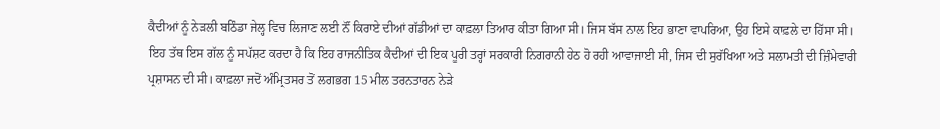ਕੈਦੀਆਂ ਨੂੰ ਨੇੜਲੀ ਬਠਿੰਡਾ ਜੇਲ੍ਹ ਵਿਚ ਲਿਜਾਣ ਲਈ ਨੌਂ ਕਿਰਾਏ ਦੀਆਂ ਗੱਡੀਆਂ ਦਾ ਕਾਫ਼ਲਾ ਤਿਆਰ ਕੀਤਾ ਗਿਆ ਸੀ। ਜਿਸ ਬੱਸ ਨਾਲ ਇਹ ਭਾਣਾ ਵਾਪਰਿਆ, ਉਹ ਇਸੇ ਕਾਫ਼ਲੇ ਦਾ ਹਿੱਸਾ ਸੀ। ਇਹ ਤੱਥ ਇਸ ਗੱਲ ਨੂੰ ਸਪੱਸ਼ਟ ਕਰਦਾ ਹੈ ਕਿ ਇਹ ਰਾਜਨੀਤਿਕ ਕੈਦੀਆਂ ਦੀ ਇਕ ਪੂਰੀ ਤਰ੍ਹਾਂ ਸਰਕਾਰੀ ਨਿਗਰਾਨੀ ਹੇਠ ਹੋ ਰਹੀ ਆਵਾਜਾਈ ਸੀ, ਜਿਸ ਦੀ ਸੁਰੱਖਿਆ ਅਤੇ ਸਲਾਮਤੀ ਦੀ ਜ਼ਿੰਮੇਵਾਰੀ ਪ੍ਰਸ਼ਾਸਨ ਦੀ ਸੀ। ਕਾਫ਼ਲਾ ਜਦੋਂ ਅੰਮ੍ਰਿਤਸਰ ਤੋਂ ਲਗਭਗ 15 ਮੀਲ ਤਰਨਤਾਰਨ ਨੇੜੇ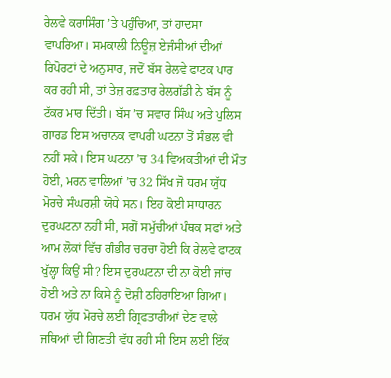ਰੇਲਵੇ ਕਰਾਸਿੰਗ ’ਤੇ ਪਹੁੰਚਿਆ, ਤਾਂ ਹਾਦਸਾ ਵਾਪਰਿਆ। ਸਮਕਾਲੀ ਨਿਊਜ਼ ਏਜੰਸੀਆਂ ਦੀਆਂ ਰਿਪੋਰਟਾਂ ਦੇ ਅਨੁਸਾਰ, ਜਦੋਂ ਬੱਸ ਰੇਲਵੇ ਫਾਟਕ ਪਾਰ ਕਰ ਰਹੀ ਸੀ, ਤਾਂ ਤੇਜ਼ ਰਫ਼ਤਾਰ ਰੇਲਗੱਡੀ ਨੇ ਬੱਸ ਨੂੰ ਟੱਕਰ ਮਾਰ ਦਿੱਤੀ। ਬੱਸ ’ਚ ਸਵਾਰ ਸਿੰਘ ਅਤੇ ਪੁਲਿਸ ਗਾਰਡ ਇਸ ਅਚਾਨਕ ਵਾਪਰੀ ਘਟਨਾ ਤੋਂ ਸੰਭਲ ਵੀ ਨਹੀਂ ਸਕੇ। ਇਸ ਘਟਨਾ ’ਚ 34 ਵਿਅਕਤੀਆਂ ਦੀ ਮੌਤ ਹੋਈ, ਮਰਨ ਵਾਲਿਆਂ ’ਚ 32 ਸਿੱਖ ਜੋ ਧਰਮ ਯੁੱਧ ਮੋਰਚੇ ਸੰਘਰਸ਼ੀ ਯੋਧੇ ਸਨ। ਇਹ ਕੋਈ ਸਾਧਾਰਨ ਦੁਰਘਟਨਾ ਨਹੀਂ ਸੀ, ਸਗੋਂ ਸਮੁੱਚੀਆਂ ਪੰਥਕ ਸਫਾਂ ਅਤੇ ਆਮ ਲੋਕਾਂ ਵਿੱਚ ਗੰਭੀਰ ਚਰਚਾ ਹੋਈ ਕਿ ਰੇਲਵੇ ਫਾਟਕ ਖੁੱਲ੍ਹਾ ਕਿਉਂ ਸੀ? ਇਸ ਦੁਰਘਟਨਾ ਦੀ ਨਾ ਕੋਈ ਜਾਂਚ ਹੋਈ ਅਤੇ ਨਾ ਕਿਸੇ ਨੂੰ ਦੋਸ਼ੀ ਠਹਿਰਾਇਆ ਗਿਆ। ਧਰਮ ਯੁੱਧ ਮੋਰਚੇ ਲਈ ਗ੍ਰਿਫਤਾਰੀਆਂ ਦੇਣ ਵਾਲੇ ਜਥਿਆਂ ਦੀ ਗਿਣਤੀ ਵੱਧ ਰਹੀ ਸੀ ਇਸ ਲਈ ਇੱਕ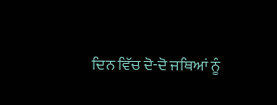ਦਿਨ ਵਿੱਚ ਦੋ-ਦੋ ਜਥਿਆਂ ਨੂੰ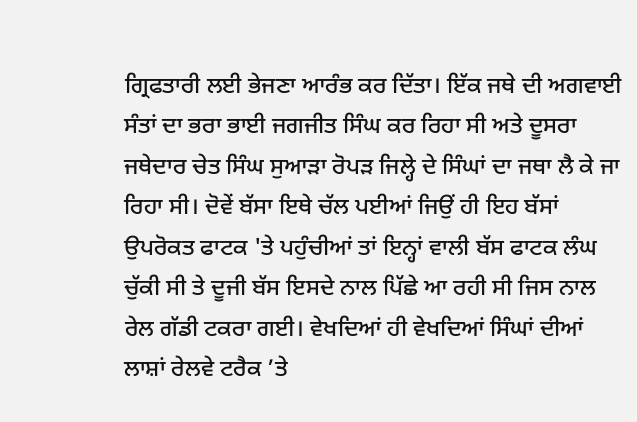ਗ੍ਰਿਫਤਾਰੀ ਲਈ ਭੇਜਣਾ ਆਰੰਭ ਕਰ ਦਿੱਤਾ। ਇੱਕ ਜਥੇ ਦੀ ਅਗਵਾਈ ਸੰਤਾਂ ਦਾ ਭਰਾ ਭਾਈ ਜਗਜੀਤ ਸਿੰਘ ਕਰ ਰਿਹਾ ਸੀ ਅਤੇ ਦੂਸਰਾ ਜਥੇਦਾਰ ਚੇਤ ਸਿੰਘ ਸੁਆੜਾ ਰੋਪੜ ਜਿਲ੍ਹੇ ਦੇ ਸਿੰਘਾਂ ਦਾ ਜਥਾ ਲੈ ਕੇ ਜਾ ਰਿਹਾ ਸੀ। ਦੋਵੇਂ ਬੱਸਾ ਇਥੇ ਚੱਲ ਪਈਆਂ ਜਿਉਂ ਹੀ ਇਹ ਬੱਸਾਂ ਉਪਰੋਕਤ ਫਾਟਕ 'ਤੇ ਪਹੁੰਚੀਆਂ ਤਾਂ ਇਨ੍ਹਾਂ ਵਾਲੀ ਬੱਸ ਫਾਟਕ ਲੰਘ ਚੁੱਕੀ ਸੀ ਤੇ ਦੂਜੀ ਬੱਸ ਇਸਦੇ ਨਾਲ ਪਿੱਛੇ ਆ ਰਹੀ ਸੀ ਜਿਸ ਨਾਲ ਰੇਲ ਗੱਡੀ ਟਕਰਾ ਗਈ। ਵੇਖਦਿਆਂ ਹੀ ਵੇਖਦਿਆਂ ਸਿੰਘਾਂ ਦੀਆਂ ਲਾਸ਼ਾਂ ਰੇਲਵੇ ਟਰੈਕ ’ਤੇ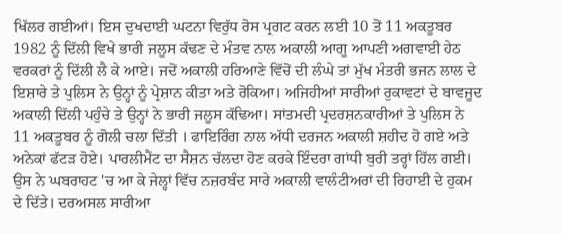ਖਿੱਲਰ ਗਈਆਂ। ਇਸ ਦੁਖਦਾਈ ਘਟਨਾ ਵਿਰੁੱਧ ਰੋਸ ਪ੍ਰਗਟ ਕਰਨ ਲਈ 10 ਤੋਂ 11 ਅਕਤੂਬਰ 1982 ਨੂੰ ਦਿੱਲੀ ਵਿਖੇ ਭਾਰੀ ਜਲੂਸ ਕੱਢਣ ਦੇ ਮੰਤਵ ਨਾਲ ਅਕਾਲੀ ਆਗੂ ਆਪਣੀ ਅਗਵਾਈ ਹੇਠ ਵਰਕਰਾਂ ਨੂੰ ਦਿੱਲੀ ਲੈ ਕੇ ਆਏ। ਜਦੋਂ ਅਕਾਲੀ ਹਰਿਆਣੇ ਵਿੱਚੋਂ ਦੀ ਲੰਘੇ ਤਾਂ ਮੁੱਖ ਮੰਤਰੀ ਭਜਨ ਲਾਲ ਦੇ ਇਸ਼ਾਰੇ ਤੇ ਪੁਲਿਸ ਨੇ ਉਨ੍ਹਾਂ ਨੂੰ ਪ੍ਰੇਸ਼ਾਨ ਕੀਤਾ ਅਤੇ ਰੋਕਿਆ। ਅਜਿਹੀਆਂ ਸਾਰੀਆਂ ਰੁਕਾਵਟਾਂ ਦੇ ਬਾਵਜੂਦ ਅਕਾਲੀ ਦਿੱਲੀ ਪਹੁੰਚੇ ਤੇ ਉਨ੍ਹਾਂ ਨੇ ਭਾਰੀ ਜਲੂਸ ਕੱਢਿਆ। ਸਾਂਤਮਦੀ ਪ੍ਰਦਰਸ਼ਨਕਾਰੀਆਂ ਤੇ ਪੁਲਿਸ ਨੇ 11 ਅਕਤੂਬਰ ਨੂੰ ਗੋਲੀ ਚਲਾ ਦਿੱਤੀ । ਫਾਇਰਿੰਗ ਨਾਲ ਅੱਧੀ ਦਰਜਨ ਅਕਾਲੀ ਸ਼ਹੀਦ ਹੋ ਗਏ ਅਤੇ ਅਨੇਕਾਂ ਫੱਟੜ ਹੋਏ। ਪਾਰਲੀਮੈਂਟ ਦਾ ਸੈਸ਼ਨ ਚੱਲਦਾ ਹੋਣ ਕਰਕੇ ਇੰਦਰਾ ਗਾਂਧੀ ਬੁਰੀ ਤਰ੍ਹਾਂ ਹਿੱਲ ਗਈ। ਉਸ ਨੇ ਘਬਰਾਹਟ 'ਚ ਆ ਕੇ ਜੇਲ੍ਹਾਂ ਵਿੱਚ ਨਜ਼ਰਬੰਦ ਸਾਰੇ ਅਕਾਲੀ ਵਾਲੰਟੀਅਰਾਂ ਦੀ ਰਿਹਾਈ ਦੇ ਹੁਕਮ ਦੇ ਦਿੱਤੇ। ਦਰਅਸਲ ਸਾਰੀਆ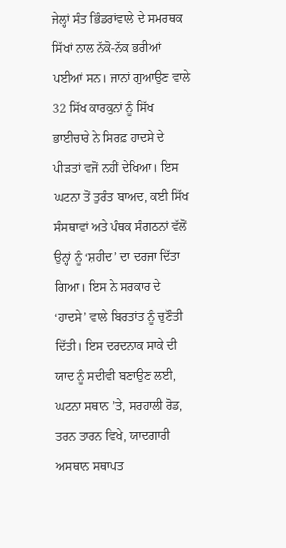ਜੇਲ੍ਹਾਂ ਸੰਤ ਭਿੰਡਰਾਂਵਾਲੇ ਦੇ ਸਮਰਥਕ ਸਿੱਖਾਂ ਨਾਲ ਨੱਕੋ-ਨੱਕ ਭਰੀਆਂ ਪਈਆਂ ਸਨ। ਜਾਨਾਂ ਗੁਆਉਣ ਵਾਲੇ 32 ਸਿੱਖ ਕਾਰਕੁਨਾਂ ਨੂੰ ਸਿੱਖ ਭਾਈਚਾਰੇ ਨੇ ਸਿਰਫ਼ ਹਾਦਸੇ ਦੇ ਪੀੜਤਾਂ ਵਜੋਂ ਨਹੀਂ ਦੇਖਿਆ। ਇਸ ਘਟਨਾ ਤੋਂ ਤੁਰੰਤ ਬਾਅਦ, ਕਈ ਸਿੱਖ ਸੰਸਥਾਵਾਂ ਅਤੇ ਪੰਥਕ ਸੰਗਠਨਾਂ ਵੱਲੋਂ ਉਨ੍ਹਾਂ ਨੂੰ ‘ਸ਼ਹੀਦ’ ਦਾ ਦਰਜਾ ਦਿੱਤਾ ਗਿਆ। ਇਸ ਨੇ ਸਰਕਾਰ ਦੇ ‘ਹਾਦਸੇ’ ਵਾਲੇ ਬਿਰਤਾਂਤ ਨੂੰ ਚੁਣੌਤੀ ਦਿੱਤੀ। ਇਸ ਦਰਦਨਾਕ ਸਾਕੇ ਦੀ ਯਾਦ ਨੂੰ ਸਦੀਵੀ ਬਣਾਉਣ ਲਈ, ਘਟਨਾ ਸਥਾਨ ’ਤੇ, ਸਰਹਾਲੀ ਰੋਡ, ਤਰਨ ਤਾਰਨ ਵਿਖੇ, ਯਾਦਗਾਰੀ ਅਸਥਾਨ ਸਥਾਪਤ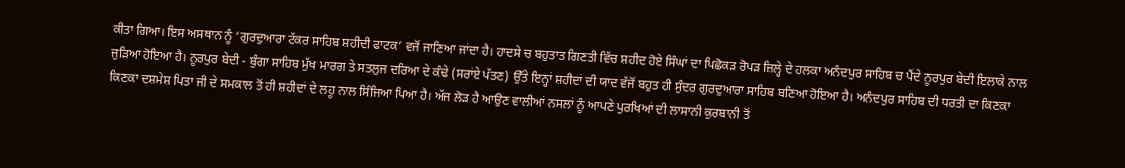ਕੀਤਾ ਗਿਆ। ਇਸ ਅਸਥਾਨ ਨੂੰ ‘ਗੁਰਦੁਆਰਾ ਟੱਕਰ ਸਾਹਿਬ ਸ਼ਹੀਦੀ ਫਾਟਕ’ ਵਜੋਂ ਜਾਣਿਆ ਜਾਂਦਾ ਹੈ। ਹਾਦਸੇ ਚ ਬਹੁਤਾਤ ਗਿਣਤੀ ਵਿੱਚ ਸ਼ਹੀਦ ਹੋਏ ਸਿੰਘਾਂ ਦਾ ਪਿਛੋਕੜ ਰੋਪੜ ਜ਼ਿਲ੍ਹੇ ਦੇ ਹਲਕਾ ਅਨੰਦਪੁਰ ਸਾਹਿਬ ਚ ਪੈਂਦੇ ਨੂਰਪੁਰ ਬੇਦੀ ਇਲਾਕੇ ਨਾਲ ਜੁੜਿਆ ਹੋਇਆ ਹੈ। ਨੂਰਪੁਰ ਬੇਦੀ - ਬੁੰਗਾ ਸਾਹਿਬ ਮੁੱਖ ਮਾਰਗ ਤੇ ਸਤਲੁਜ ਦਰਿਆ ਦੇ ਕੰਢੇ (ਸਰਾਂਏ ਪੱਤਣ) ਉੱਤੇ ਇਨ੍ਹਾਂ ਸ਼ਹੀਦਾਂ ਦੀ ਯਾਦ ਵੱਜੋਂ ਬਹੁਤ ਹੀ ਸੁੰਦਰ ਗੁਰਦੁਆਰਾ ਸਾਹਿਬ ਬਣਿਆ ਹੋਇਆ ਹੈ। ਅਨੰਦਪੁਰ ਸਾਹਿਬ ਦੀ ਧਰਤੀ ਦਾ ਕਿਣਕਾ ਕਿਣਕਾ ਦਸ਼ਮੇਸ਼ ਪਿਤਾ ਜੀ ਦੇ ਸਮਕਾਲ ਤੋਂ ਹੀ ਸ਼ਹੀਦਾਂ ਦੇ ਲਹੂ ਨਾਲ ਸਿੰਜਿਆ ਪਿਆ ਹੈ। ਅੱਜ ਲੋੜ ਹੈ ਆਉਣ ਵਾਲੀਆਂ ਨਸਲਾਂ ਨੂੰ ਆਪਣੇ ਪੁਰਖਿਆਂ ਦੀ ਲਾਸਾਨੀ ਕੁਰਬਾਨੀ ਤੋਂ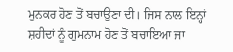ਮੁਨਕਰ ਹੋਣ ਤੋਂ ਬਚਾਉਣਾ ਦੀ। ਜਿਸ ਨਾਲ ਇਨ੍ਹਾਂ ਸ਼ਹੀਦਾਂ ਨੂੰ ਗੁਮਨਾਮ ਹੋਣ ਤੋਂ ਬਚਾਇਆ ਜਾ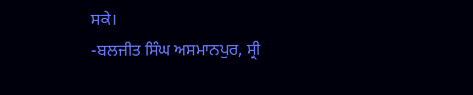ਸਕੇ।
-ਬਲਜੀਤ ਸਿੰਘ ਅਸਮਾਨਪੁਰ, ਸ੍ਰੀ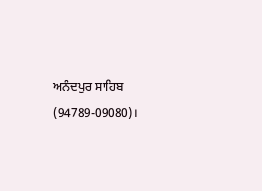ਅਨੰਦਪੁਰ ਸਾਹਿਬ (94789-09080)।